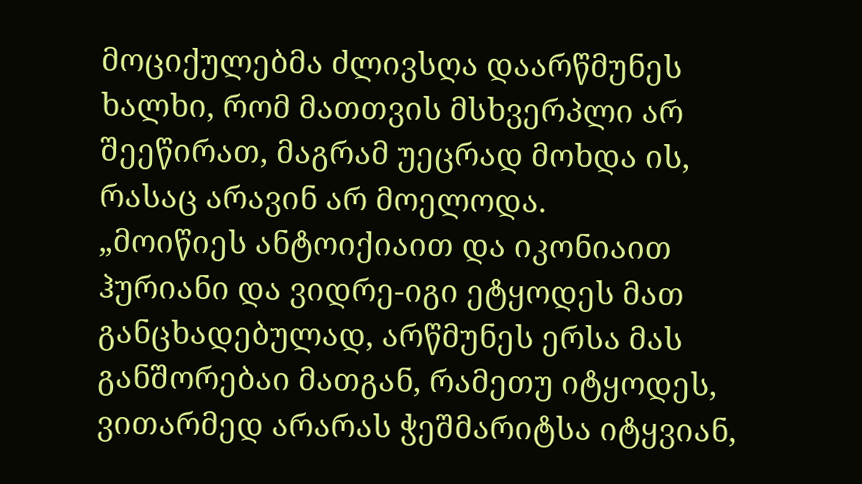მოციქულებმა ძლივსღა დაარწმუნეს ხალხი, რომ მათთვის მსხვერპლი არ შეეწირათ, მაგრამ უეცრად მოხდა ის, რასაც არავინ არ მოელოდა.
„მოიწიეს ანტოიქიაით და იკონიაით ჰურიანი და ვიდრე-იგი ეტყოდეს მათ განცხადებულად, არწმუნეს ერსა მას განშორებაი მათგან, რამეთუ იტყოდეს, ვითარმედ არარას ჭეშმარიტსა იტყვიან,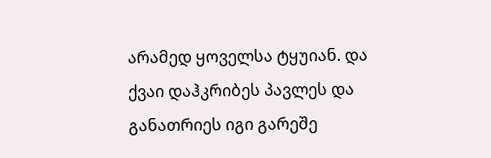არამედ ყოველსა ტყუიან. და ქვაი დაჰკრიბეს პავლეს და განათრიეს იგი გარეშე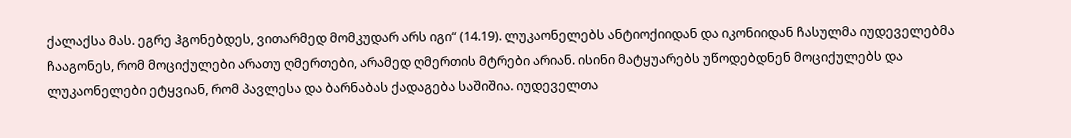ქალაქსა მას. ეგრე ჰგონებდეს, ვითარმედ მომკუდარ არს იგი“ (14.19). ლუკაონელებს ანტიოქიიდან და იკონიიდან ჩასულმა იუდეველებმა ჩააგონეს, რომ მოციქულები არათუ ღმერთები, არამედ ღმერთის მტრები არიან. ისინი მატყუარებს უწოდებდნენ მოციქულებს და ლუკაონელები ეტყვიან, რომ პავლესა და ბარნაბას ქადაგება საშიშია. იუდეველთა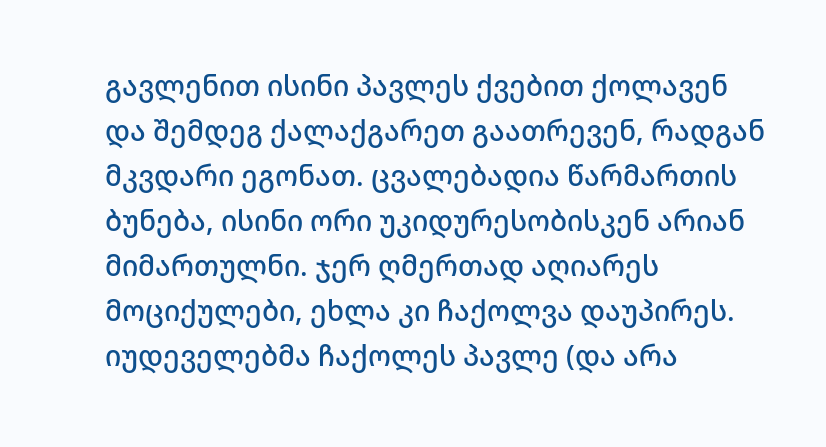გავლენით ისინი პავლეს ქვებით ქოლავენ და შემდეგ ქალაქგარეთ გაათრევენ, რადგან მკვდარი ეგონათ. ცვალებადია წარმართის ბუნება, ისინი ორი უკიდურესობისკენ არიან მიმართულნი. ჯერ ღმერთად აღიარეს მოციქულები, ეხლა კი ჩაქოლვა დაუპირეს.
იუდეველებმა ჩაქოლეს პავლე (და არა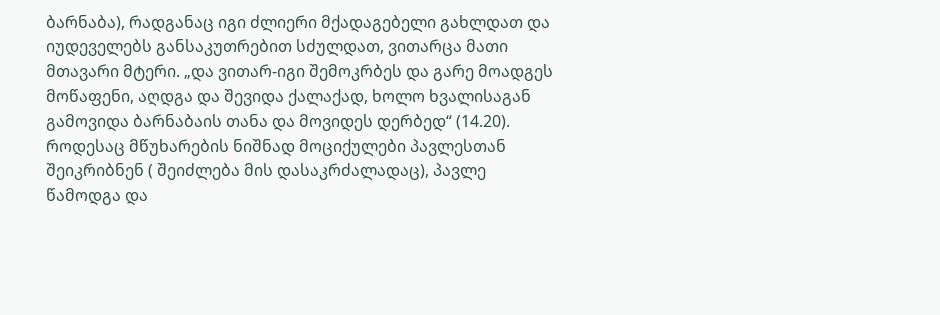ბარნაბა), რადგანაც იგი ძლიერი მქადაგებელი გახლდათ და იუდეველებს განსაკუთრებით სძულდათ, ვითარცა მათი მთავარი მტერი. „და ვითარ-იგი შემოკრბეს და გარე მოადგეს მოწაფენი, აღდგა და შევიდა ქალაქად, ხოლო ხვალისაგან გამოვიდა ბარნაბაის თანა და მოვიდეს დერბედ“ (14.20). როდესაც მწუხარების ნიშნად მოციქულები პავლესთან შეიკრიბნენ ( შეიძლება მის დასაკრძალადაც), პავლე წამოდგა და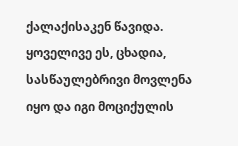ქალაქისაკენ წავიდა. ყოველივე ეს, ცხადია, სასწაულებრივი მოვლენა იყო და იგი მოციქულის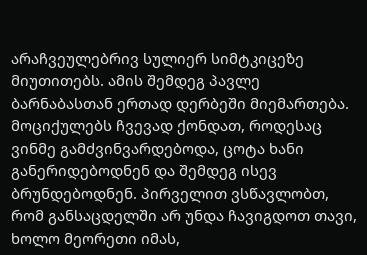არაჩვეულებრივ სულიერ სიმტკიცეზე მიუთითებს. ამის შემდეგ პავლე ბარნაბასთან ერთად დერბეში მიემართება. მოციქულებს ჩვევად ქონდათ, როდესაც ვინმე გამძვინვარდებოდა, ცოტა ხანი განერიდებოდნენ და შემდეგ ისევ ბრუნდებოდნენ. პირველით ვსწავლობთ, რომ განსაცდელში არ უნდა ჩავიგდოთ თავი, ხოლო მეორეთი იმას,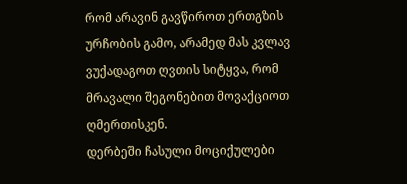რომ არავინ გავწიროთ ერთგზის ურჩობის გამო, არამედ მას კვლავ ვუქადაგოთ ღვთის სიტყვა, რომ მრავალი შეგონებით მოვაქციოთ ღმერთისკენ.
დერბეში ჩასული მოციქულები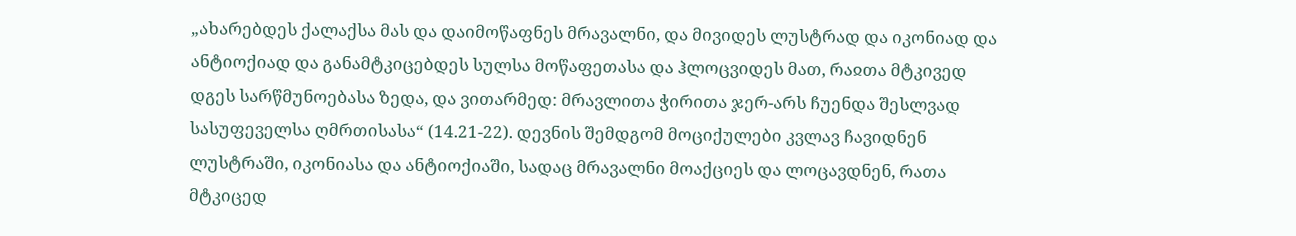„ახარებდეს ქალაქსა მას და დაიმოწაფნეს მრავალნი, და მივიდეს ლუსტრად და იკონიად და ანტიოქიად და განამტკიცებდეს სულსა მოწაფეთასა და ჰლოცვიდეს მათ, რაჲთა მტკივედ დგეს სარწმუნოებასა ზედა, და ვითარმედ: მრავლითა ჭირითა ჯერ-არს ჩუენდა შესლვად სასუფეველსა ღმრთისასა“ (14.21-22). დევნის შემდგომ მოციქულები კვლავ ჩავიდნენ ლუსტრაში, იკონიასა და ანტიოქიაში, სადაც მრავალნი მოაქციეს და ლოცავდნენ, რათა მტკიცედ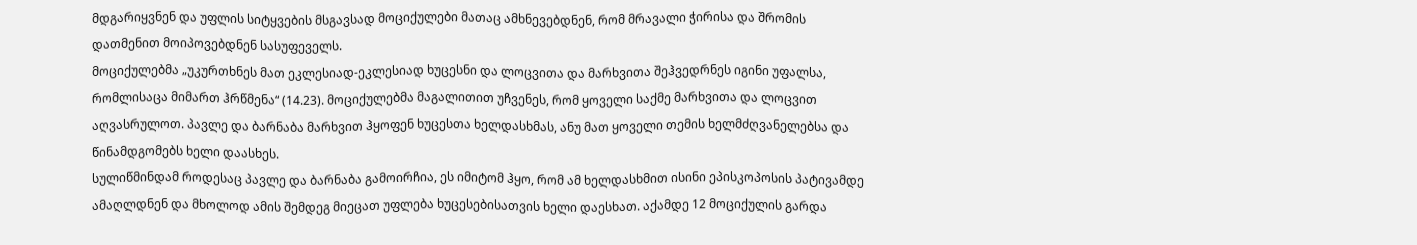მდგარიყვნენ და უფლის სიტყვების მსგავსად მოციქულები მათაც ამხნევებდნენ, რომ მრავალი ჭირისა და შრომის დათმენით მოიპოვებდნენ სასუფეველს.
მოციქულებმა „უკურთხნეს მათ ეკლესიად-ეკლესიად ხუცესნი და ლოცვითა და მარხვითა შეჰვედრნეს იგინი უფალსა, რომლისაცა მიმართ ჰრწმენა“ (14.23). მოციქულებმა მაგალითით უჩვენეს, რომ ყოველი საქმე მარხვითა და ლოცვით აღვასრულოთ. პავლე და ბარნაბა მარხვით ჰყოფენ ხუცესთა ხელდასხმას, ანუ მათ ყოველი თემის ხელმძღვანელებსა და წინამდგომებს ხელი დაასხეს.
სულიწმინდამ როდესაც პავლე და ბარნაბა გამოირჩია, ეს იმიტომ ჰყო, რომ ამ ხელდასხმით ისინი ეპისკოპოსის პატივამდე ამაღლდნენ და მხოლოდ ამის შემდეგ მიეცათ უფლება ხუცესებისათვის ხელი დაესხათ. აქამდე 12 მოციქულის გარდა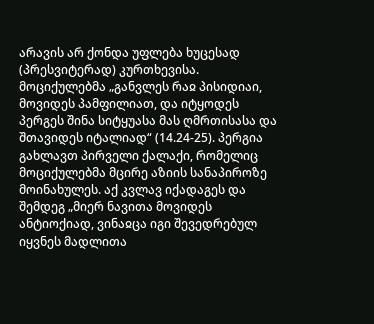არავის არ ქონდა უფლება ხუცესად (პრესვიტერად) კურთხევისა.
მოციქულებმა „განვლეს რაჲ პისიდიაი, მოვიდეს პამფილიათ, და იტყოდეს პერგეს შინა სიტყუასა მას ღმრთისასა და შთავიდეს იტალიად“ (14.24-25). პერგია გახლავთ პირველი ქალაქი, რომელიც მოციქულებმა მცირე აზიის სანაპიროზე მოინახულეს. აქ კვლავ იქადაგეს და შემდეგ „მიერ ნავითა მოვიდეს ანტიოქიად, ვინაჲცა იგი შევედრებულ იყვნეს მადლითა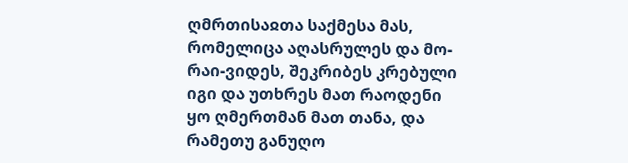ღმრთისაჲთა საქმესა მას, რომელიცა აღასრულეს და მო-რაი-ვიდეს, შეკრიბეს კრებული იგი და უთხრეს მათ რაოდენი ყო ღმერთმან მათ თანა, და რამეთუ განუღო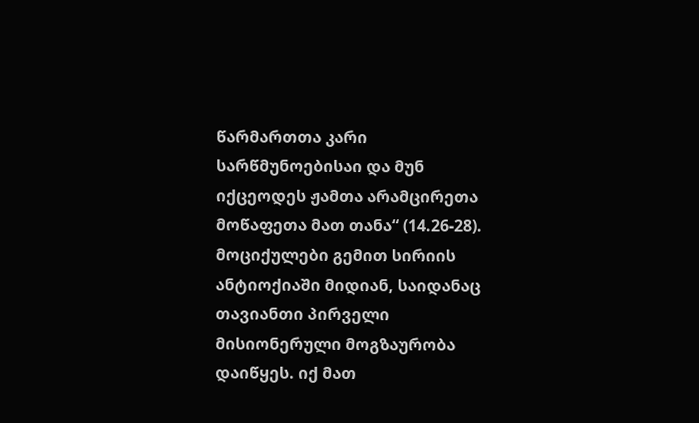წარმართთა კარი სარწმუნოებისაი და მუნ იქცეოდეს ჟამთა არამცირეთა მოწაფეთა მათ თანა“ (14.26-28). მოციქულები გემით სირიის ანტიოქიაში მიდიან, საიდანაც თავიანთი პირველი მისიონერული მოგზაურობა დაიწყეს. იქ მათ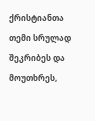ქრისტიანთა თემი სრულად შეკრიბეს და მოუთხრეს,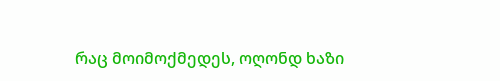რაც მოიმოქმედეს, ოღონდ ხაზი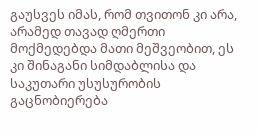გაუსვეს იმას, რომ თვითონ კი არა, არამედ თავად ღმერთი მოქმედებდა მათი მეშვეობით, ეს კი შინაგანი სიმდაბლისა და საკუთარი უსუსურობის გაცნობიერება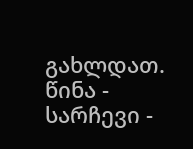გახლდათ.
წინა - სარჩევი -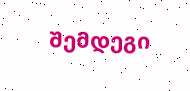შემდეგი